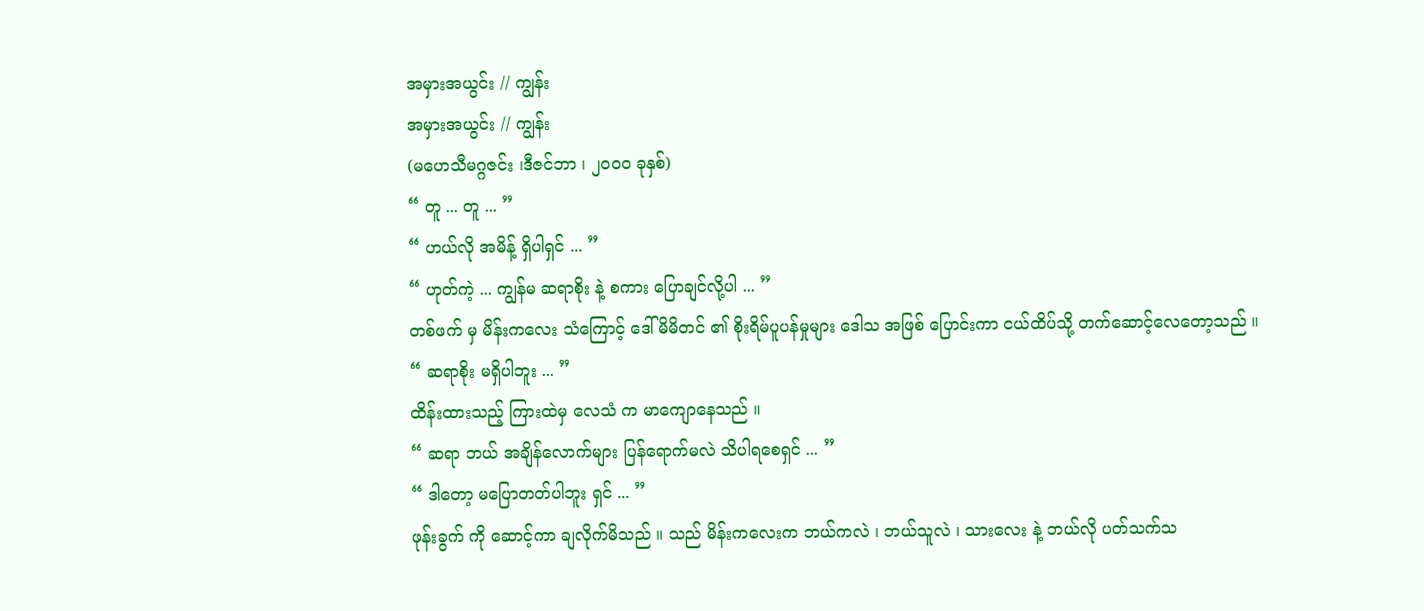အမှားအယွင်း // ကျွန်း
အမှားအယွင်း // ကျွန်း
(မဟေသီမဂ္ဂဇင်း ၊ဒီဇင်ဘာ ၊ ၂၀၀၀ ခုနှစ်)
“ တူ ... တူ ... ”
“ ဟယ်လို အမိန့် ရှိပါရှင် ... ”
“ ဟုတ်ကဲ့ ... ကျွန်မ ဆရာစိုး နဲ့ စကား ပြောချင်လို့ပါ ... ”
တစ်ဖက် မှ မိန်းကလေး သံကြောင့် ဒေါ်မိမိတင် ၏ စိုးရိမ်ပူပန်မှုများ ဒေါသ အဖြစ် ပြောင်းကာ ငယ်ထိပ်သို့ တက်ဆောင့်လေတော့သည် ။
“ ဆရာစိုး မရှိပါဘူး ... ”
ထိန်းထားသည့် ကြားထဲမှ လေသံ က မာကျောနေသည် ။
“ ဆရာ ဘယ် အချိန်လောက်များ ပြန်ရောက်မလဲ သိပါရစေရှင် ... ”
“ ဒါတော့ မပြောတတ်ပါဘူး ရှင် ... ”
ဖုန်းခွက် ကို ဆောင့်ကာ ချလိုက်မိသည် ။ သည် မိန်းကလေးက ဘယ်ကလဲ ၊ ဘယ်သူလဲ ၊ သားလေး နဲ့ ဘယ်လို ပတ်သက်သ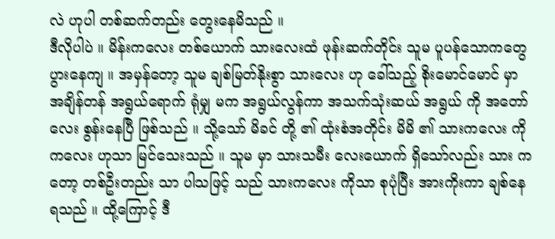လဲ ဟုပါ တစ်ဆက်တည်း တွေးနေမိသည် ။
ဒီလိုပါပဲ ။ မိန်းကလေး တစ်ယောက် သားလေးထံ ဖုန်းဆက်တိုင်း သူမ ပူပန်သောကတွေ ပွားနေကျ ။ အမှန်တော့ သူမ ချစ်မြတ်နိုးစွာ သားလေး ဟု ခေါ်သည့် စိုးမောင်မောင် မှာ အချိန်တန် အရွယ်ရောက် ရုံမျှ မက အရွယ်လွန်ကာ အသက်သုံးဆယ် အရွယ် ကို အတော်လေး စွန်းနေပြီ ဖြစ်သည် ။ သို့သော် မိခင် တို့ ၏ ထုံးစံအတိုင်း မိမိ ၏ သားကလေး ကို ကလေး ဟုသာ မြင်သေးသည် ။ သူမ မှာ သားသမီး လေးယောက် ရှိသော်လည်း သား ကတော့ တစ်ဦးတည်း သာ ပါသဖြင့် သည် သားကလေး ကိုသာ စုပုံပြီး အားကိုးကာ ချစ်နေရသည် ။ ထို့ကြောင့် ဒီ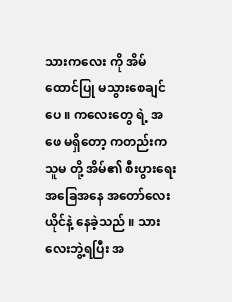သားကလေး ကို အိမ်ထောင်ပြု မသွားစေချင်ပေ ။ ကလေးတွေ ရဲ့ အဖေ မရှိတော့ ကတည်းက သူမ တို့ အိမ်၏ စီးပွားရေးအခြေအနေ အတော်လေး ယိုင်နဲ့ နေခဲ့သည် ။ သားလေးဘွဲ့ရပြီး အ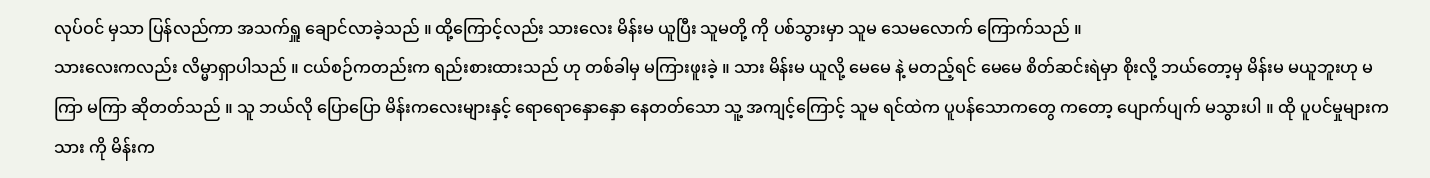လုပ်ဝင် မှသာ ပြန်လည်ကာ အသက်ရှူ ချောင်လာခဲ့သည် ။ ထို့ကြောင့်လည်း သားလေး မိန်းမ ယူပြီး သူမတို့ ကို ပစ်သွားမှာ သူမ သေမလောက် ကြောက်သည် ။
သားလေးကလည်း လိမ္မာရှာပါသည် ။ ငယ်စဉ်ကတည်းက ရည်းစားထားသည် ဟု တစ်ခါမှ မကြားဖူးခဲ့ ။ သား မိန်းမ ယူလို့ မေမေ နဲ့ မတည့်ရင် မေမေ စိတ်ဆင်းရဲမှာ စိုးလို့ ဘယ်တော့မှ မိန်းမ မယူဘူးဟု မကြာ မကြာ ဆိုတတ်သည် ။ သူ ဘယ်လို ပြောပြော မိန်းကလေးများနှင့် ရောရောနှောနှော နေတတ်သော သူ့ အကျင့်ကြောင့် သူမ ရင်ထဲက ပူပန်သောကတွေ ကတော့ ပျောက်ပျက် မသွားပါ ။ ထို ပူပင်မှုများက သား ကို မိန်းက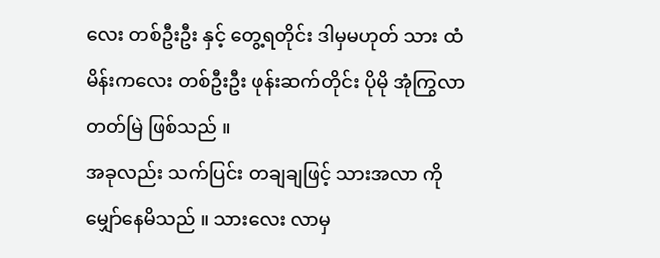လေး တစ်ဦးဦး နှင့် တွေ့ရတိုင်း ဒါမှမဟုတ် သား ထံ မိန်းကလေး တစ်ဦးဦး ဖုန်းဆက်တိုင်း ပိုမို အုံကြွလာတတ်မြဲ ဖြစ်သည် ။
အခုလည်း သက်ပြင်း တချချဖြင့် သားအလာ ကို မျှော်နေမိသည် ။ သားလေး လာမှ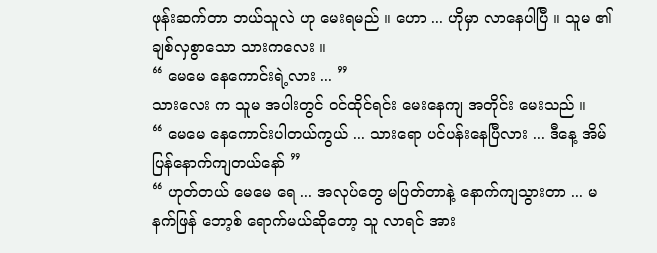ဖုန်းဆက်တာ ဘယ်သူလဲ ဟု မေးရမည် ။ ဟော ... ဟိုမှာ လာနေပါပြီ ။ သူမ ၏ ချစ်လှစွာသော သားကလေး ။
“ မေမေ နေကောင်းရဲ့လား ... ”
သားလေး က သူမ အပါးတွင် ဝင်ထိုင်ရင်း မေးနေကျ အတိုင်း မေးသည် ။
“ မေမေ နေကောင်းပါတယ်ကွယ် ... သားရော ပင်ပန်းနေပြီလား ... ဒီနေ့ အိမ်ပြန်နောက်ကျတယ်နော် ”
“ ဟုတ်တယ် မေမေ ရေ ... အလုပ်တွေ မပြတ်တာနဲ့ နောက်ကျသွားတာ ... မနက်ဖြန် ဘော့စ် ရောက်မယ်ဆိုတော့ သူ လာရင် အား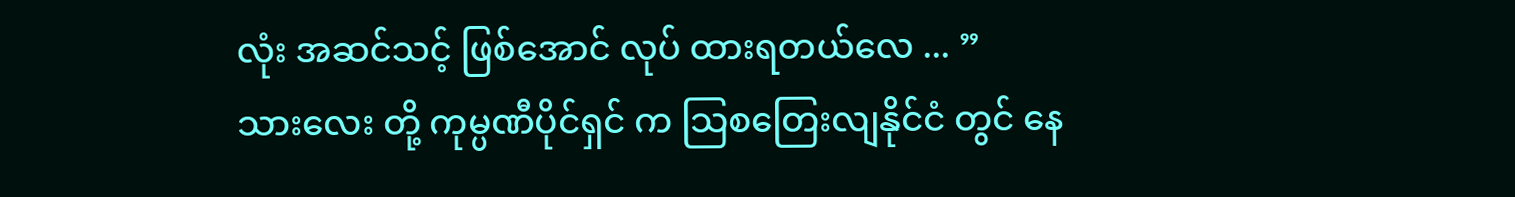လုံး အဆင်သင့် ဖြစ်အောင် လုပ် ထားရတယ်လေ ... ”
သားလေး တို့ ကုမ္ပဏီပိုင်ရှင် က သြစတြေးလျနိုင်ငံ တွင် နေ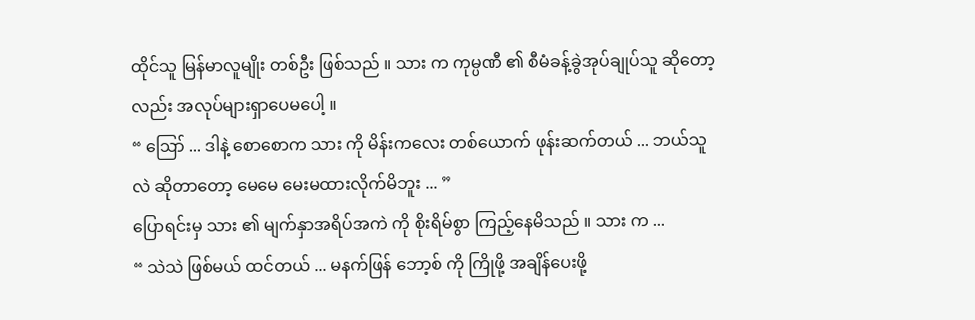ထိုင်သူ မြန်မာလူမျိုး တစ်ဦး ဖြစ်သည် ။ သား က ကုမ္ပဏီ ၏ စီမံခန့်ခွဲအုပ်ချုပ်သူ ဆိုတော့လည်း အလုပ်များရှာပေမပေါ့ ။
“ ဪ ... ဒါနဲ့ စောစောက သား ကို မိန်းကလေး တစ်ယောက် ဖုန်းဆက်တယ် ... ဘယ်သူလဲ ဆိုတာတော့ မေမေ မေးမထားလိုက်မိဘူး ... ”
ပြောရင်းမှ သား ၏ မျက်နှာအရိပ်အကဲ ကို စိုးရိမ်စွာ ကြည့်နေမိသည် ။ သား က ...
“ သဲသဲ ဖြစ်မယ် ထင်တယ် ... မနက်ဖြန် ဘော့စ် ကို ကြိုဖို့ အချိန်ပေးဖို့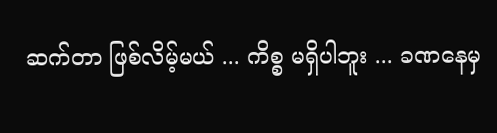ဆက်တာ ဖြစ်လိမ့်မယ် ... ကိစ္စ မရှိပါဘူး ... ခဏနေမှ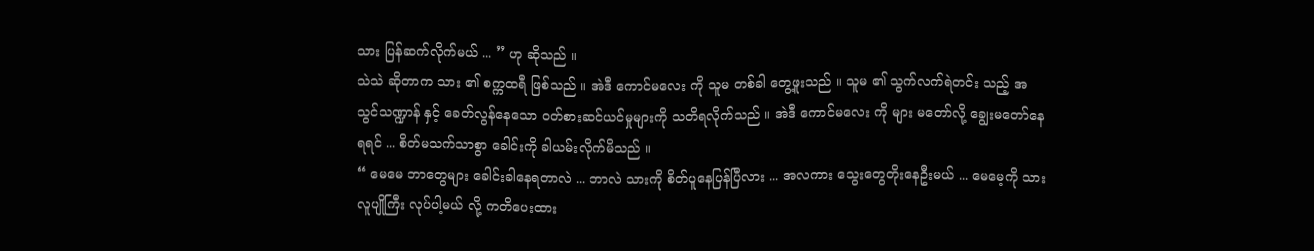သား ပြန်ဆက်လိုက်မယ် ... ” ဟု ဆိုသည် ။
သဲသဲ ဆိုတာက သား ၏ စက္ကထရီ ဖြစ်သည် ။ အဲဒီ ကောင်မလေး ကို သူမ တစ်ခါ တွေ့ဖူးသည် ။ သူမ ၏ သွက်လက်ရဲတင်း သည့် အသွင်သဏ္ဍာန် နှင့် ခေတ်လွန်နေသော ဝတ်စားဆင်ယင်မှုများကို သတိရလိုက်သည် ။ အဲဒီ ကောင်မလေး ကို များ မတော်လို့ ချွေးမတော်နေရရင် ... စိတ်မသက်သာစွာ ခေါင်းကို ခါယမ်းလိုက်မိသည် ။
“ မေမေ ဘာတွေများ ခေါင်းခါနေရတာလဲ ... ဘာလဲ သားကို စိတ်ပူနေပြန်ပြီလား ... အလကား သွေးတွေတိုးနေဦးမယ် ... မေမေ့ကို သား လူပျိုကြီး လုပ်ပါ့မယ် လို့ ကတိပေးထား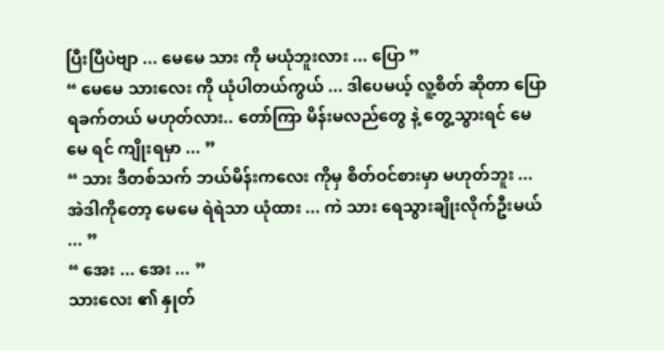ပြီးပြီပဲဗျာ ... မေမေ သား ကို မယုံဘူးလား ... ပြော ”
“ မေမေ သားလေး ကို ယုံပါတယ်ကွယ် ... ဒါပေမယ့် လူ့စိတ် ဆိုတာ ပြောရခက်တယ် မဟုတ်လား.. တော်ကြာ မိန်းမလည်တွေ နဲ့ တွေ့သွားရင် မေမေ ရင် ကျိုးရမှာ ... ”
“ သား ဒီတစ်သက် ဘယ်မိန်းကလေး ကိုမှ စိတ်ဝင်စားမှာ မဟုတ်ဘူး ... အဲဒါကိုတော့ မေမေ ရဲရဲသာ ယုံထား ... ကဲ သား ရေသွားချိုးလိုက်ဦးမယ် ... ”
“ အေး ... အေး ... ”
သားလေး ၏ နှုတ်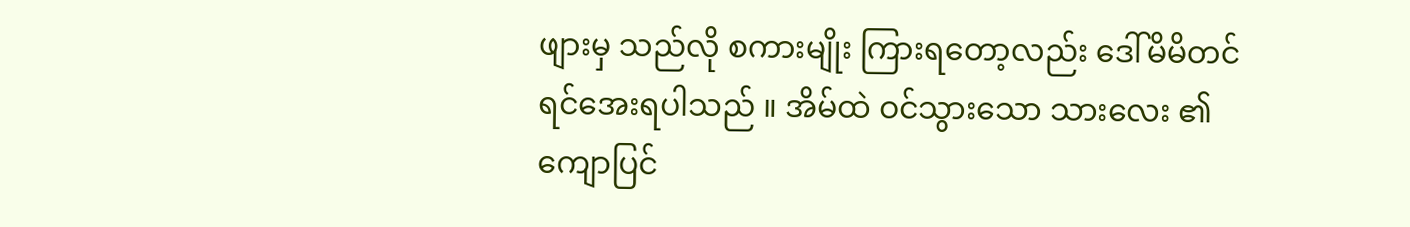ဖျားမှ သည်လို စကားမျိုး ကြားရတော့လည်း ဒေါ်မိမိတင် ရင်အေးရပါသည် ။ အိမ်ထဲ ဝင်သွားသော သားလေး ၏ ကျောပြင်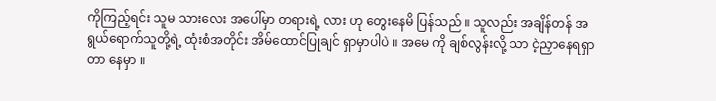ကိုကြည့်ရင်း သူမ သားလေး အပေါ်မှာ တရားရဲ့ လား ဟု တွေးနေမိ ပြန်သည် ။ သူလည်း အချိန်တန် အရွယ်ရောက်သူတို့ရဲ့ ထုံးစံအတိုင်း အိမ်ထောင်ပြုချင် ရှာမှာပါပဲ ။ အမေ ကို ချစ်လွန်းလို့ သာ ငဲ့ညှာနေရရှာတာ နေမှာ ။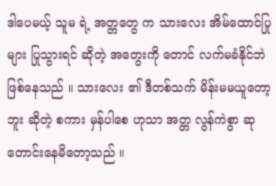ဒါပေမယ့် သူမ ရဲ့ အတ္တတွေ က သားလေး အိမ်ထောင်ပြုများ ပြုသွားရင် ဆိုတဲ့ အတွေးကို တောင် လက်မခံနိုင်ဘဲ ဖြစ်နေသည် ။ သားလေး ၏ ဒီတစ်သက် မိန်းမမယူတော့ဘူး ဆိုတဲ့ စကား မှန်ပါစေ ဟုသာ အတ္တ လွန်ကဲစွာ ဆုတောင်းနေမိတော့သည် ။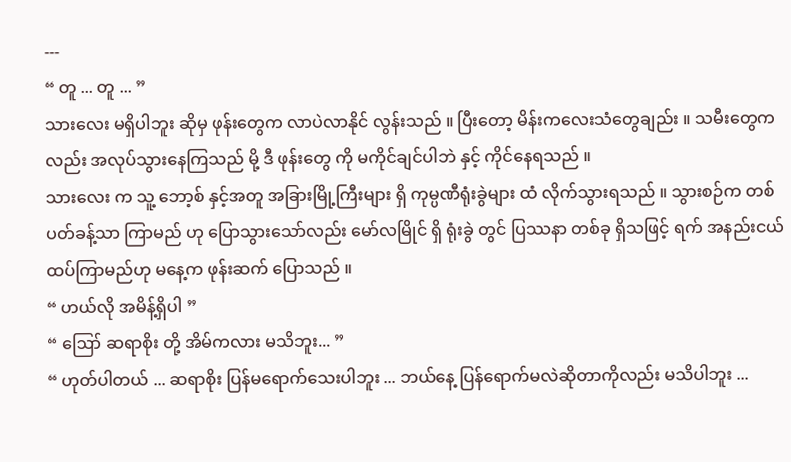---
“ တူ ... တူ ... ”
သားလေး မရှိပါဘူး ဆိုမှ ဖုန်းတွေက လာပဲလာနိုင် လွန်းသည် ။ ပြီးတော့ မိန်းကလေးသံတွေချည်း ။ သမီးတွေကလည်း အလုပ်သွားနေကြသည် မို့ ဒီ ဖုန်းတွေ ကို မကိုင်ချင်ပါဘဲ နှင့် ကိုင်နေရသည် ။
သားလေး က သူ့ ဘော့စ် နှင့်အတူ အခြားမြို့ကြီးများ ရှိ ကုမ္ပဏီရုံးခွဲများ ထံ လိုက်သွားရသည် ။ သွားစဉ်က တစ်ပတ်ခန့်သာ ကြာမည် ဟု ပြောသွားသော်လည်း မော်လမြိုင် ရှိ ရုံးခွဲ တွင် ပြဿနာ တစ်ခု ရှိသဖြင့် ရက် အနည်းငယ် ထပ်ကြာမည်ဟု မနေ့က ဖုန်းဆက် ပြောသည် ။
“ ဟယ်လို အမိန့်ရှိပါ ”
“ ဪ ဆရာစိုး တို့ အိမ်ကလား မသိဘူး... ”
“ ဟုတ်ပါတယ် ... ဆရာစိုး ပြန်မရောက်သေးပါဘူး ... ဘယ်နေ့ ပြန်ရောက်မလဲဆိုတာကိုလည်း မသိပါဘူး ...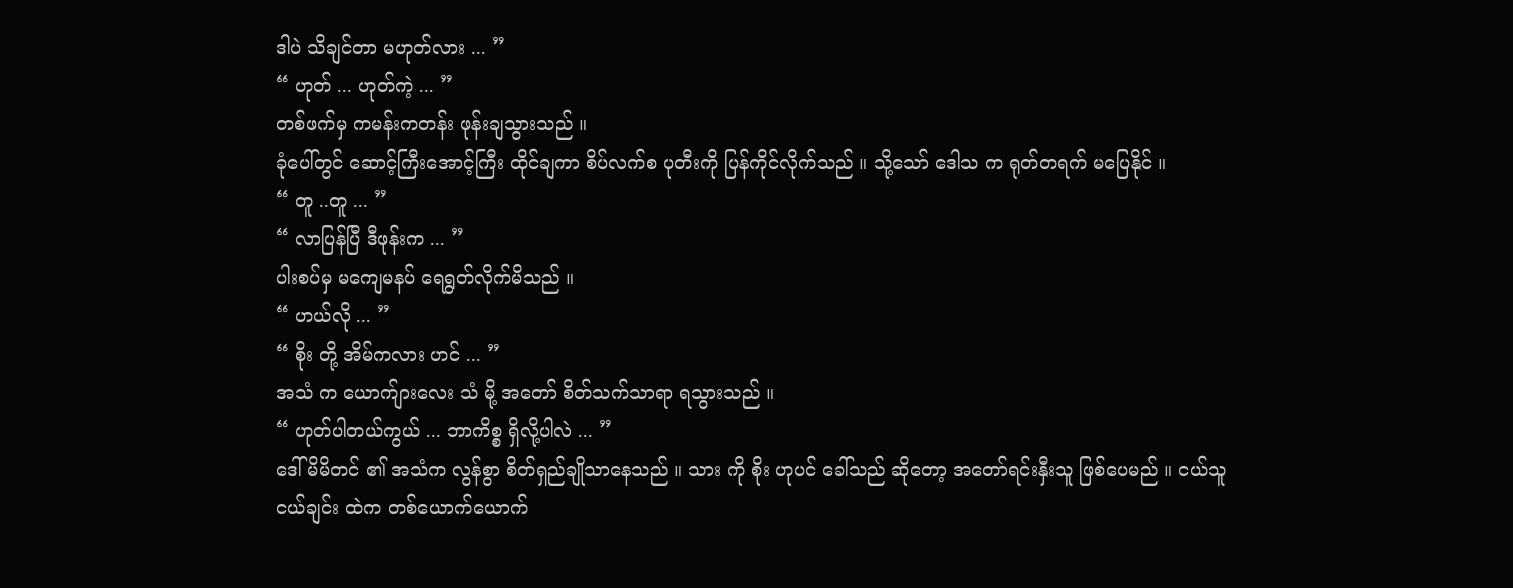ဒါပဲ သိချင်တာ မဟုတ်လား ... ”
“ ဟုတ် ... ဟုတ်ကဲ့ ... ”
တစ်ဖက်မှ ကမန်းကတန်း ဖုန်းချသွားသည် ။
ခုံပေါ်တွင် ဆောင့်ကြီးအောင့်ကြီး ထိုင်ချကာ စိပ်လက်စ ပုတီးကို ပြန်ကိုင်လိုက်သည် ။ သို့သော် ဒေါသ က ရုတ်တရက် မပြေနိုင် ။
“ တူ ..တူ ... ”
“ လာပြန်ပြီ ဒီဖုန်းက ... ”
ပါးစပ်မှ မကျေမနပ် ရေရွတ်လိုက်မိသည် ။
“ ဟယ်လို ... ”
“ စိုး တို့ အိမ်ကလား ဟင် ... ”
အသံ က ယောက်ျားလေး သံ မို့ အတော် စိတ်သက်သာရာ ရသွားသည် ။
“ ဟုတ်ပါတယ်ကွယ် ... ဘာကိစ္စ ရှိလို့ပါလဲ ... ”
ဒေါ်မိမိတင် ၏ အသံက လွန်စွာ စိတ်ရှည်ချိုသာနေသည် ။ သား ကို စိုး ဟုပင် ခေါ်သည် ဆိုတော့ အတော်ရင်းနှီးသူ ဖြစ်ပေမည် ။ ငယ်သူငယ်ချင်း ထဲက တစ်ယောက်ယောက်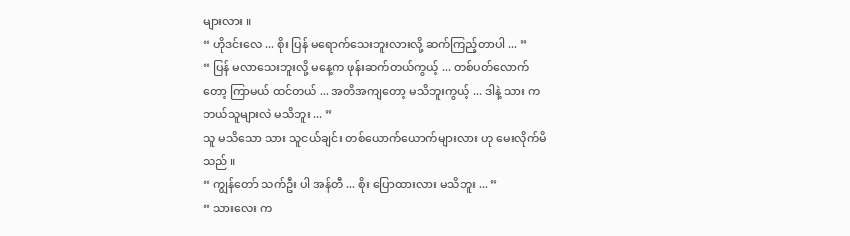များလား ။
“ ဟိုဒင်းလေ ... စိုး ပြန် မရောက်သေးဘူးလားလို့ ဆက်ကြည့်တာပါ ... ”
“ ပြန် မလာသေးဘူးလို့ မနေ့က ဖုန်းဆက်တယ်ကွယ့် ... တစ်ပတ်လောက်တော့ ကြာမယ် ထင်တယ် ... အတိအကျတော့ မသိဘူးကွယ့် ... ဒါနဲ့ သား က ဘယ်သူများလဲ မသိဘူး ... ”
သူ မသိသော သား သူငယ်ချင်း တစ်ယောက်ယောက်များလား ဟု မေးလိုက်မိသည် ။
“ ကျွန်တော် သက်ဦး ပါ အန်တီ ... စိုး ပြောထားလား မသိဘူး ... ”
“ သားလေး က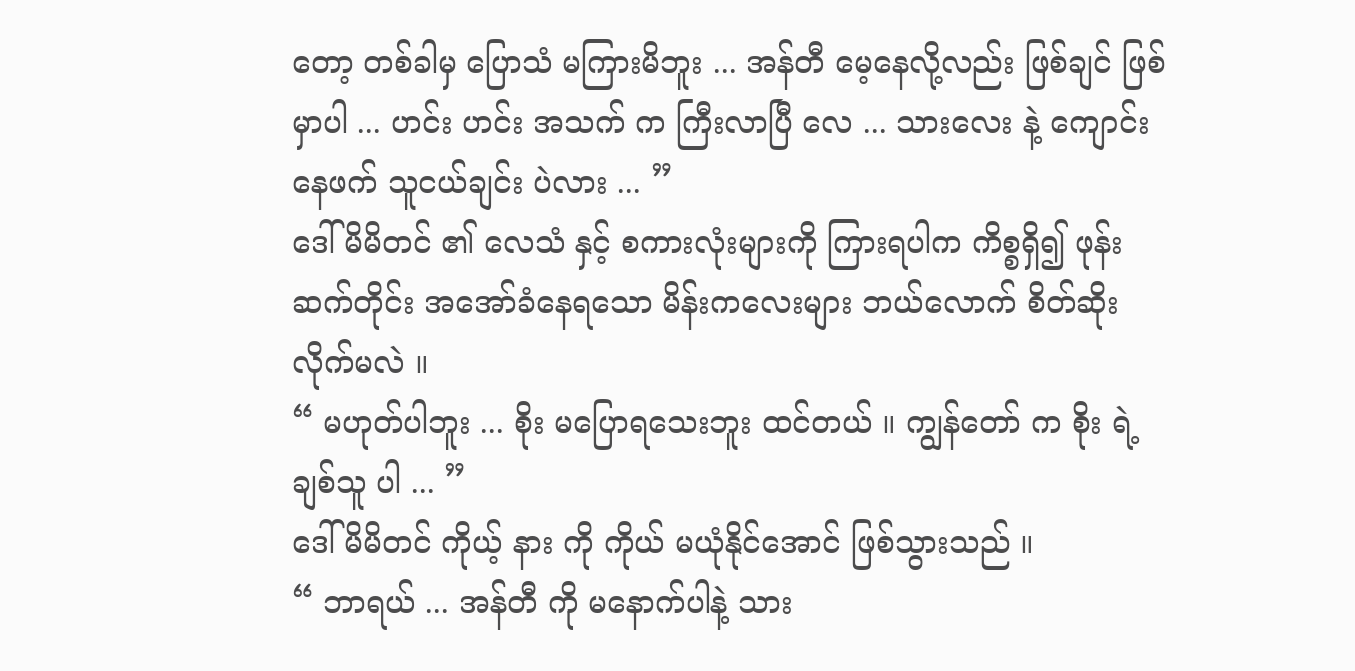တော့ တစ်ခါမှ ပြောသံ မကြားမိဘူး ... အန်တီ မေ့နေလို့လည်း ဖြစ်ချင် ဖြစ်မှာပါ ... ဟင်း ဟင်း အသက် က ကြီးလာပြီ လေ ... သားလေး နဲ့ ကျောင်းနေဖက် သူငယ်ချင်း ပဲလား ... ”
ဒေါ်မိမိတင် ၏ လေသံ နှင့် စကားလုံးများကို ကြားရပါက ကိစ္စရှိ၍ ဖုန်းဆက်တိုင်း အအော်ခံနေရသော မိန်းကလေးများ ဘယ်လောက် စိတ်ဆိုးလိုက်မလဲ ။
“ မဟုတ်ပါဘူး ... စိုး မပြောရသေးဘူး ထင်တယ် ။ ကျွန်တော် က စိုး ရဲ့ ချစ်သူ ပါ ... ”
ဒေါ်မိမိတင် ကိုယ့် နား ကို ကိုယ် မယုံနိုင်အောင် ဖြစ်သွားသည် ။
“ ဘာရယ် ... အန်တီ ကို မနောက်ပါနဲ့ သား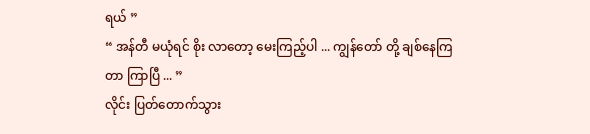ရယ် ”
“ အန်တီ မယုံရင် စိုး လာတော့ မေးကြည့်ပါ ... ကျွန်တော် တို့ ချစ်နေကြတာ ကြာပြီ ... ”
လိုင်း ပြတ်တောက်သွား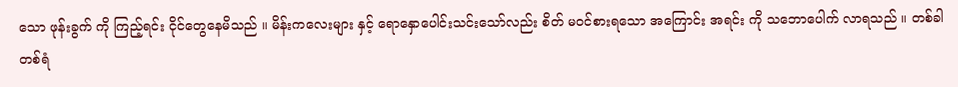သော ဖုန်းခွက် ကို ကြည့်ရင်း ငိုင်တွေနေမိသည် ။ မိန်းကလေးများ နှင့် ရောနှောပေါင်းသင်းသော်လည်း စိတ် မဝင်စားရသော အကြောင်း အရင်း ကို သဘောပေါက် လာရသည် ။ တစ်ခါတစ်ရံ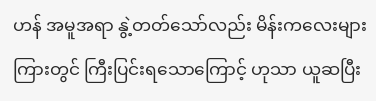ဟန် အမူအရာ နွဲ့တတ်သော်လည်း မိန်းကလေးများ ကြားတွင် ကြီးပြင်းရသောကြောင့် ဟုသာ ယူဆပြီး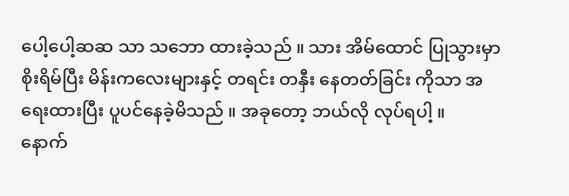ပေါ့ပေါ့ဆဆ သာ သဘော ထားခဲ့သည် ။ သား အိမ်ထောင် ပြုသွားမှာ စိုးရိမ်ပြီး မိန်းကလေးများနှင့် တရင်း တနှီး နေတတ်ခြင်း ကိုသာ အရေးထားပြီး ပူပင်နေခဲ့မိသည် ။ အခုတော့ ဘယ်လို လုပ်ရပါ့ ။
နောက်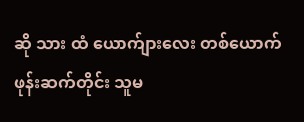ဆို သား ထံ ယောက်ျားလေး တစ်ယောက် ဖုန်းဆက်တိုင်း သူမ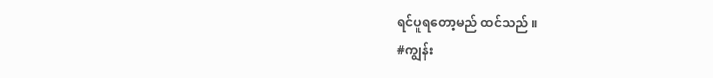ရင်ပူရတော့မည် ထင်သည် ။
#ကျွန်း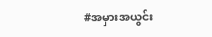#အမှားအယွင်း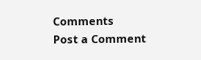Comments
Post a Comment